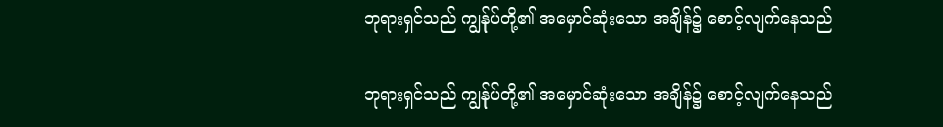ဘုရားရှင်သည် ကျွန်ုပ်တို့၏ အမှောင်ဆုံးသော အချိန်၌ စောင့်လျက်နေသည်

ဘုရားရှင်သည် ကျွန်ုပ်တို့၏ အမှောင်ဆုံးသော အချိန်၌ စောင့်လျက်နေသည်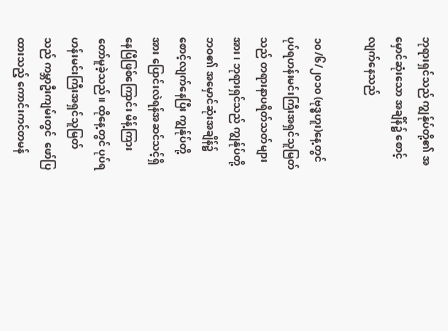ဘုရားရှင်သည် ကျွန်ုပ်တို့၏ အမှောင်ဆုံးသော အချိန်၌ စောင့်လျက်နေသည်

၁၀/၆/၂၀၁၀ (ဗုဒ္ဓဟူး)နေ့တွင် ပုပ်ရဟန်းမင်းကြီးအရှင်သူမြတ်သည် တရားနာပရိတ်သတ်များအား၊ ဘုရားရှင်သည် ကျွန်ုပ်တို့ဘဝ၏ အမှောင်ဆုံးအချိန်၌ စောင့်လျက်နေပြီး ကျွန်ုပ်တို့အား ပြောင်းလဲရန်အဆင်သင့်ရှိနေပြီဖြစ်ကြောင်း မိန့်ကြားတော်မူခဲ့သည်။ ထိုနေ့တွင် ပုပ်ရဟန်းမင်းကြီးအရှင်သူမြတ်သည် ကမ္ဘာဦးကျမ်းတွင် ‌‌ ဖော်ပြထားသည့် ကောင်းကင်တမန်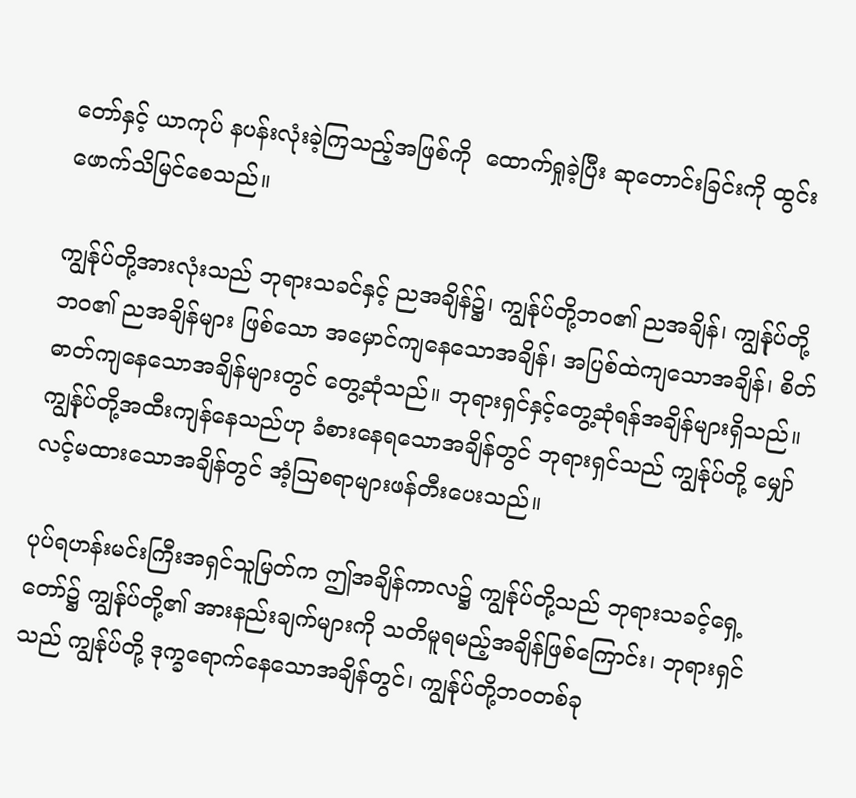တော်နှင့် ယာကုပ် နပန်းလုံးခဲ့ကြသည့်အဖြစ်ကို  ထောက်ရှုခဲ့ပြီး ဆုတောင်းခြင်းကို ထွင်းဖောက်သိမြင်စေသည်။

ကျွန်ုပ်တို့အားလုံးသည် ဘုရားသခင်နှင့် ညအချိန်၌၊ ကျွန်ုပ်တို့ဘဝ၏ ညအချိန်၊ ကျွန်ုပ်တို့ဘဝ၏ ညအချိန်များ ဖြစ်သော အမှောင်ကျနေသောအချိန်၊ အပြစ်ထဲကျသောအချိန်၊ စိတ်ဓာတ်ကျနေသောအချိန်များတွင် တွေ့ဆုံသည်။ ဘုရားရှင်နှင့်တွေ့ဆုံရန်အချိန်များရှိသည်။ ကျွန်ုပ်တို့အထီးကျန်နေသည်ဟု ခံစားနေရသောအချိန်တွင် ဘုရားရှင်သည် ကျွန်ုပ်တို့ မျှော်လင့်မထားသောအချိန်တွင် အံ့ဩစရာများဖန်တီးပေးသည်။

ပုပ်ရဟန်းမင်းကြီးအရှင်သူမြတ်က ဤအချိန်ကာလ၌ ကျွန်ုပ်တို့သည် ဘုရားသခင့်ရှေ့တော်၌ ကျွန်ုပ်တို့၏ အားနည်းချက်များကို သတိမူရမည့်အချိန်ဖြစ်ကြောင်း၊ ဘုရားရှင်သည် ကျွန်ုပ်တို့ ဒုက္ခရောက်နေသောအချိန်တွင်၊ ကျွန်ုပ်တို့ဘဝတစ်ခု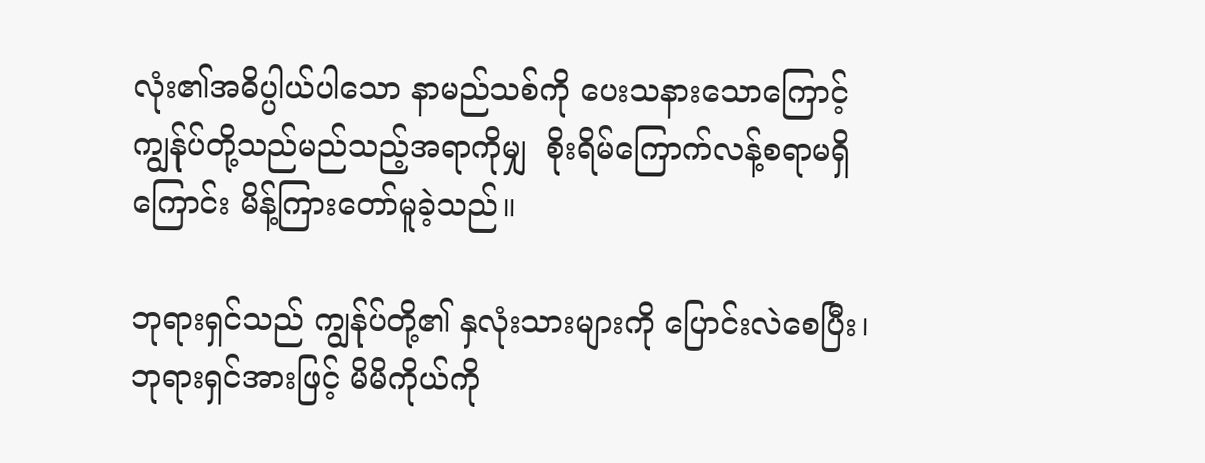လုံး၏အဓိပ္ပါယ်ပါသော နာမည်သစ်ကို ပေးသနားသောကြောင့် ကျွန်ုပ်တို့သည်မည်သည့်အရာကိုမျှ  စိုးရိမ်ကြောက်လန့်စရာမရှိကြောင်း မိန့်ကြားတော်မူခဲ့သည်။

ဘုရားရှင်သည် ကျွန်ုပ်တို့၏ နှလုံးသားများကို ပြောင်းလဲစေပြီး၊ ဘုရားရှင်အားဖြင့် မိမိကိုယ်ကို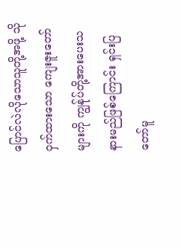ပြောင်လဲလိုသောသူတို့အဖို့ သိုဝှက်ထားသော ကျေးဇူးတော်များကို ကျွန်ုပ်တို့အားပေးသနားမည်ဖြစ်ကြောင်း ရှင်းပြတော်မူ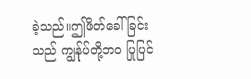ခဲ့သည်။ဤဖိတ်ခေါ်ခြင်းသည် ကျွန်ုပ်တို့ဘဝ ပြုပြင်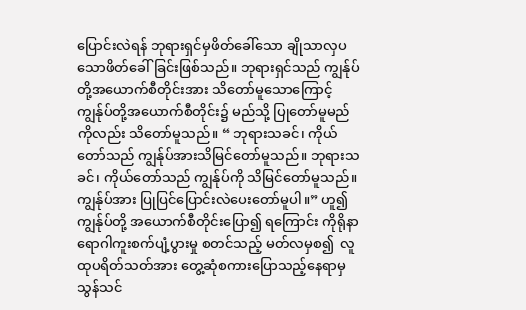ပြောင်းလဲရန် ဘုရားရှင်မှဖိ‌တ်ခေါ်သော ချိုသာလှပသောဖိတ်ခေါ်ခြင်းဖြစ်သည်။ ဘုရားရှင်သည် ကျွန်ုပ်တို့အယောက်စီတိုင်းအား သိတော်မူသောကြောင့် ကျွန်ုပ်တို့အယောက်စီတိုင်း၌ မည်သို့ ပြုတော်မူမည်ကိုလည်း သိတော်မူသည်။ “ ဘုရားသခင်၊ ကိုယ်တော်သည် ကျွန်ုပ်အားသိမြင်တော်မူသည်။ ဘုရားသခင်၊ ကိုယ်တော်သည် ကျွန်ုပ်ကို သိမြင်တော်မူသည်။ ကျွန်ုပ်အား ပြုပြင်ပြောင်းလဲပေးတော်မူပါ။” ဟူ၍  ကျွန်ုပ်တို့ အယောက်စီတိုင်းပြော၍ ရကြောင်း ကိုရိုနာရောဂါကူးစက်ပျံ့ပွားမှု စတင်သည့် မတ်လမှစ၍  လူထုပရိတ်သတ်အား တွေ့ဆုံစကားပြောသည့်နေရာမှ  သွန်သင်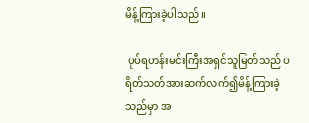မိန့်ကြားခဲ့ပါသည်။

 ပုပ်ရဟန်းမင်းကြီးအရှင်သူမြတ်သည် ပရိတ်သတ်အားဆက်လက်၍မိန့်ကြားခဲ့သည်မှာ အ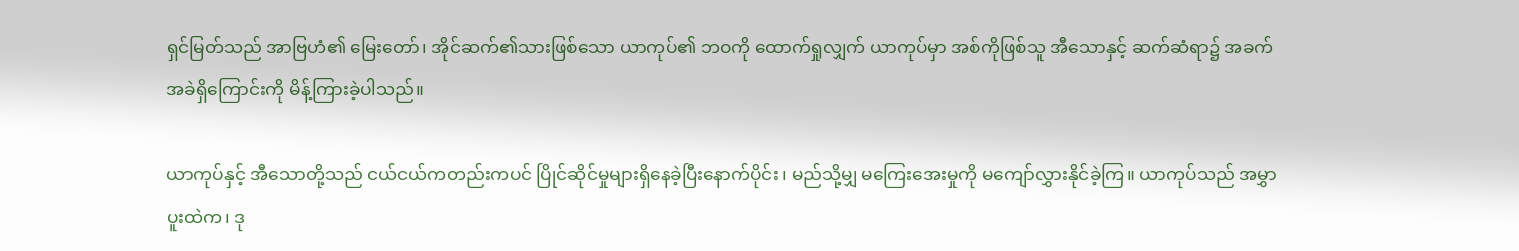ရှင်မြတ်သည် အာဗြဟံ၏‌ မြေးတော်၊ အိုင်ဆက်၏သားဖြစ်သော ယာကုပ်၏ ဘဝကို ထောက်ရှုလျှက် ယာကုပ်မှာ အစ်ကိုဖြစ်သူ အီသောနှင့် ဆက်ဆံရာ၌ အခက်အခဲရှိ‌ကြောင်းကို မိန့်ကြားခဲ့ပါသည်။

ယာကုပ်နှင့် အီသောတို့သည် ငယ်ငယ်ကတည်းကပင် ပြိုင်ဆိုင်မှုများရှိနေခဲ့ပြီး‌နောက်ပိုင်း၊ မည်သို့မျှ မကြေးအေးမှုကို မကျော်လွှားနိုင်ခဲ့ကြ။ ယာကုပ်သည် အမွှာပူးထဲက၊ ဒု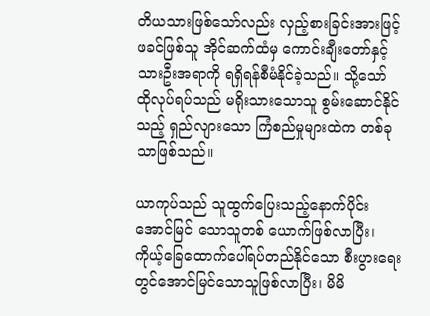တိယသားဖြစ်သော်လည်း လှည့်စားခြင်းအားဖြင့် ဖခင်ဖြစ်သူ အိုင်ဆက်ထံမှ ကောင်းချီးတော်နှင့် သားဦးအရာကို ရရှိရန်စီမံနိုင်ခဲ့သည်။ သို့သော် ထိုလုပ်ရပ်သည် မရိုးသားသောသူ စွမ်းဆောင်နိုင်သည့် ရှည်လျားသော ကြံစည်မှုများထဲက တစ်ခုသာဖြစ်သည်။

ယာကုပ်သည် သူထွက်‌‌ပြေးသည့်နောက်ပိုင်း  အောင်မြင်‌‌ သောသူတစ်‌‌ ယောက်ဖြစ်လာပြီး၊ ကိုယ့်‌ခြေထောက်ပေါ်ရပ်တည်နိုင်သော စီးပွားရေးတွင်အောင်မြင်သောသူဖြစ်လာပြီး၊ မိမိ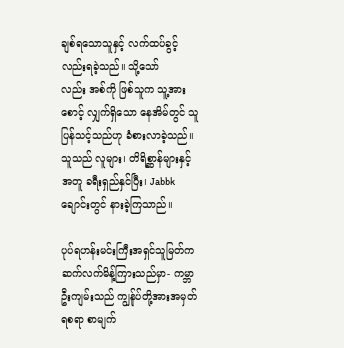ချစ်ရသောသူနှင့် လက်ထပ်ခွင့်လည်းရခဲ့သည်။ သို့သော်လည်း ‌အစ်ကို ဖြစ်သူက သူ့အားစောင့် လျှက်ရှိသော နေအိမ်တွင် သူပြန်သင့်သည်ဟု ခံစားလာခဲ့သည်။ သူသည် လူများ၊ တိရိစ္ဆာန်များနှင့် အတူ ခရီးရှည်နှင်ပြီး၊ Jabbk ချောင်းတွင် နားခဲ့ကြသာည်။

ပုပ်ရဟန်းမင်းကြီးအရှင်သူမြတ်က ဆက်လက်မိန့်ကြားသည်မှာ- ကမ္ဘာဦးကျမ်းသည် ကျွန်ုပ်တို့အားအမှတ်ရစရာ စာမျက်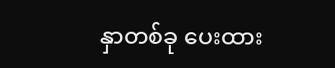နှာတစ်ခု ပေးထား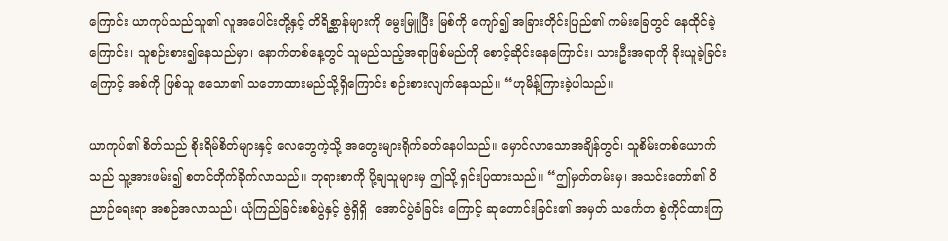ကြောင်း ယာကုပ်သည်သူ၏ လူအပေါင်းတို့နှင့် တိရိစ္ဆာန်များကို မွေးမြူပြီး မြစ်ကို ကျော်၍ အခြားတိုင်းပြည်၏ ကမ်းခြေတွင် နေထိုင်ခဲ့ကြောင်း၊ သူစဉ်းစား၍နေသည်မှာ၊ နောက်‌တစ်နေ့တွင် သူမည်သည့်အရာဖြစ်မည်ကို စောင့်ဆိုင်း‌‌နေကြောင်း၊ သားဦးအရာကို ခိုးယူခဲ့ခြင်းကြောင့် အစ်ကို ဖြစ်သူ ဧသော၏ သဘောထားမည်သို့ရှိကြောင်း စဉ်းစားလျက်နေသည်။ “ဟုမိန့်ကြားခဲ့ပါသည်။

ယာကုပ်၏ စိတ်သည် စိုးရိမ်စိတ်များနှင့် လေဘွေကဲ့သို့ အတွေးများရိုက်ခတ်နေပါသည်။ မှောင်လာသောအချိန်တွင်၊ သူစိမ်းတစ်ယောက်သည် သူ့အားဖမ်း၍ စတင်တိုက်ခိုက်လာသည်။ ဘုရားစာကို ပို့ချ‌သူများမှ ဤသို့ ရှင်းပြထားသည်။ “ဤမှတ်တမ်းမှ၊ အသင်းတော်၏ ဝိညာဉ်ရေးရာ အစဉ်အလာသည်၊ ယုံကြည်ခြင်းစစ်ပွဲနှင့် ဇွဲရှိရှိ ‌ အောင်ပွဲခံခြင်း ကြောင့် ဆုတောင်းခြင်း၏ အမှတ် သင်္ကေတ စွဲကိုင်ထားကြ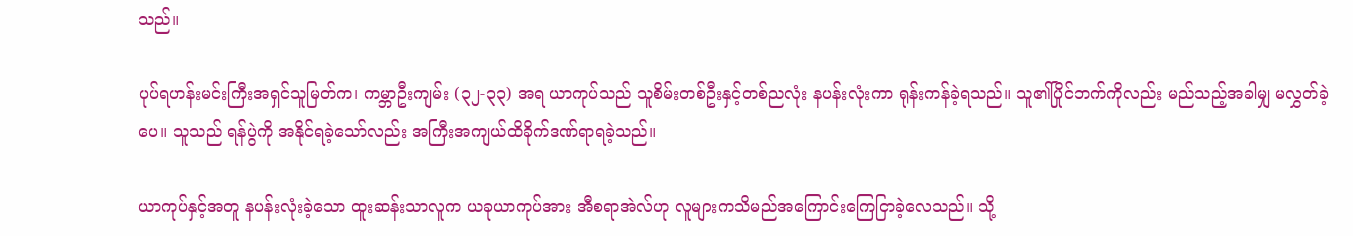သည်။

ပုပ်ရဟန်းမင်းကြီးအရှင်သူမြတ်က၊ ကမ္ဘာဦးကျမ်း (၃၂-၃၃) အရ ယာကုပ်သည် သူစိမ်းတစ်ဦးနှင့်တစ်ညလုံး နပန်းလုံးကာ ရုန်းကန်ခဲ့ရသည်။ သူ၏ပြိုင်ဘက်ကိုလည်း မည်သည့်အခါမျှ မလွှတ်ခဲ့ပေ။ သူသည် ရန်ပွဲကို အနိုင်ရခဲ့သော်လည်း အကြီးအကျယ်ထိခိုက်ဒဏ်ရာရခဲ့သည်။

ယာကုပ်နှင့်အတူ နပန်းလုံးခဲ့သော ထူးဆန်းသာလူက ယခုယာကုပ်အား အီစရာအဲလ်ဟု လူများကသိမည်အကြောင်းကြေငြာခဲ့လေသည်။ သို့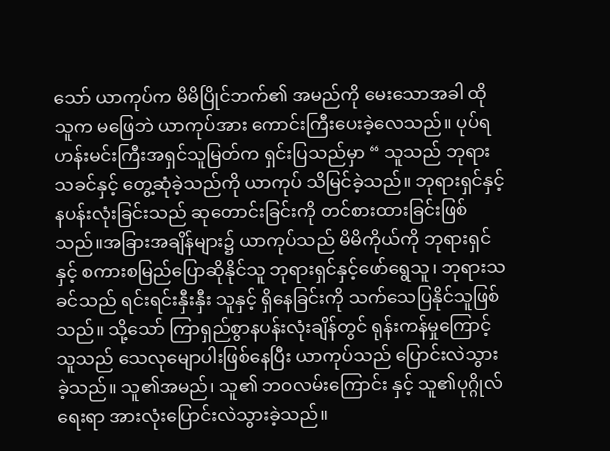သော် ယာကုပ်က မိမိပြိုင်ဘက်၏ အမည်ကို မေးသောအခါ ထိုသူက မဖြေဘဲ ယာကုပ်အား ကောင်းကြီးပေးခဲ့လေသည်။ ပုပ်ရဟန်းမင်းကြီးအရှင်သူမြတ်က ရှင်းပြသည်မှာ “ သူသည် ဘုရားသခင်နှင့် တွေ့ဆုံခဲ့သည်ကို ယာကုပ် သိမြင်ခဲ့သည်။ ဘုရားရှင်နှင့်နပန်းလုံးခြင်းသည် ဆုတောင်းခြင်းကို တင်စားထားခြင်းဖြစ်သည်။အခြားအချိန်များ၌ ယာကုပ်သည် မိမိကိုယ်ကို ဘုရားရှင်နှင့် စကားစမြည်ပြောဆိုနိုင်သူ ဘုရားရှင်နှင့်ဖော်‌ရွေသူ၊ ဘုရားသခင်သည် ရင်းရင်းနှီးနှီး သူနှင့် ရှိ‌နေခြင်းကို သက်သေပြနိုင်သူဖြစ်သည်။ သို့သော် ကြာရှည်စွာနပန်းလုံးချိန်တွင် ရုန်းကန်မှုကြောင့် သူသည် သေလုမျောပါးဖြစ်နေပြီး ယာကုပ်သည် ပြောင်းလဲသွားခဲ့သည်။ သူ၏အမည်၊ သူ၏ ဘဝလမ်းကြောင်း နှင့် သူ၏ပုဂ္ဂိုလ်ရေးရာ အားလုံးပြောင်းလဲသွားခဲ့သည်။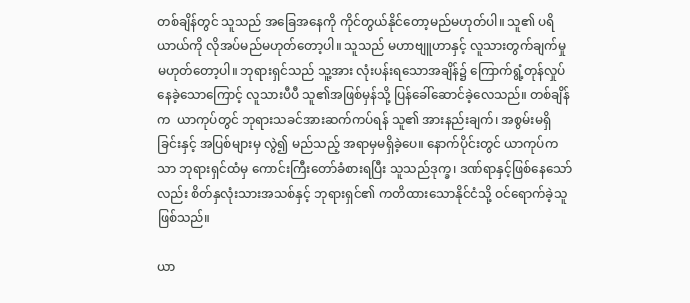တစ်ချိန်တွင် သူသည် အခြေအနေကို ကိုင်တွယ်နိုင်တော့မည်မဟုတ်ပါ။ သူ၏ ပရိယာယ်ကို လိုအပ်မည်မဟုတ်တော့ပါ။ သူသည် မဟာဗျူဟာနှင့် လူသားတွက်ချက်မှုမဟုတ်တော့ပါ။ ဘုရားရှင်သည် သူ့အား လုံးပန်းရသောအချိန်၌ ကြောက်ရွံ့တုန်လှုပ်နေခဲ့သောကြောင့် လူသားပီပီ သူ၏အဖြစ်မှန်သို့ ပြန်ခေါ်ဆောင်ခဲ့လေသည်။ တစ်ချိန်က  ယာကုပ်တွင် ဘုရားသခင်အားဆက်ကပ်ရန် သူ၏ အားနည်းချက်၊ အစွမ်းမရှိခြင်းနှင့် အပြစ်များမှ လွဲ၍ မည်သည့် အရာမှမရှိခဲ့ပေ။ နောက်ပိုင်းတွင် ယာကုပ်ကသာ ဘုရားရှင်ထံမှ ကောင်းကြီးတော်ခံစားရပြီး သူသည်ဒုက္ခ၊ ဒဏ်ရာနှင့်ဖြစ်နေသော်လည်း စိတ်နှလုံးသားအသစ်နှင့် ဘုရားရှင်၏ ကတိထားသောနိုင်ငံသို့ ဝင်ရောက်ခဲ့သူဖြစ်သည်။

ယာ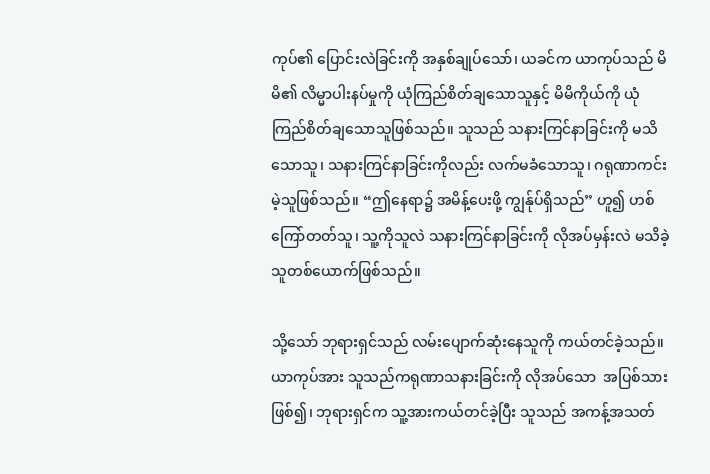ကုပ်၏ ပြောင်းလဲခြင်းကို အနှစ်ချုပ်သော်၊ ယခင်က ယာကုပ်သည် မိမိ၏ လိမ္မာပါးနပ်မှုကို ယုံကြည်စိတ်ချသောသူနှင့် မိမိကိုယ်ကို ယုံကြည်စိတ်ချသောသူဖြစ်သည်။ သူသည် သနားကြင်နာခြင်းကို မသိသောသူ၊ သနားကြင်နာခြင်းကိုလည်း လက်မခံသောသူ၊ ဂရုဏာကင်းမဲ့သူဖြစ်သည်။ “ဤနေရာ၌ အမိန့်ပေးဖို့ ကျွန်ုပ်ရှိသည်” ဟူ၍ ဟစ်ကြော်တတ်သူ၊ သူ့ကိုသူလဲ သနားကြင်နာခြင်းကို လိုအပ်မှန်းလဲ မသိခဲ့သူတစ်ယောက်ဖြစ်သည်။

သို့သော် ဘုရားရှင်သည် လမ်းပျောက်ဆုံးနေသူကို ကယ်တင်ခဲ့သည်။ ယာကုပ်အား သူသည်ကရုဏာသနားခြင်းကို လိုအပ်သော  အပြစ်သားဖြစ်‌‌၍၊ ဘုရားရှင်က သူ့အားကယ်တင်‌ခဲ့ပြီး သူသည် အကန့်အသတ်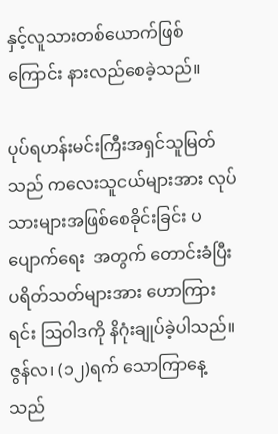နှင့်လူသားတစ်ယောက်ဖြစ်ကြောင်း နားလည်စေခဲ့သည်။

ပုပ်ရဟန်းမင်းကြီးအရှင်သူမြတ်သည် ကလေးသူငယ်များအား လုပ်သားများအဖြစ်စေခိုင်းခြင်း ပပျောက်ရေး  အတွက် တောင်းခံပြီး ပရိတ်သတ်များအား ဟောကြားရင်း ဩဝါဒကို နိဂုံးချုပ်ခဲ့ပါသည်။ ဇွန်လ၊ (၁၂)ရက် သောကြာနေ့သည်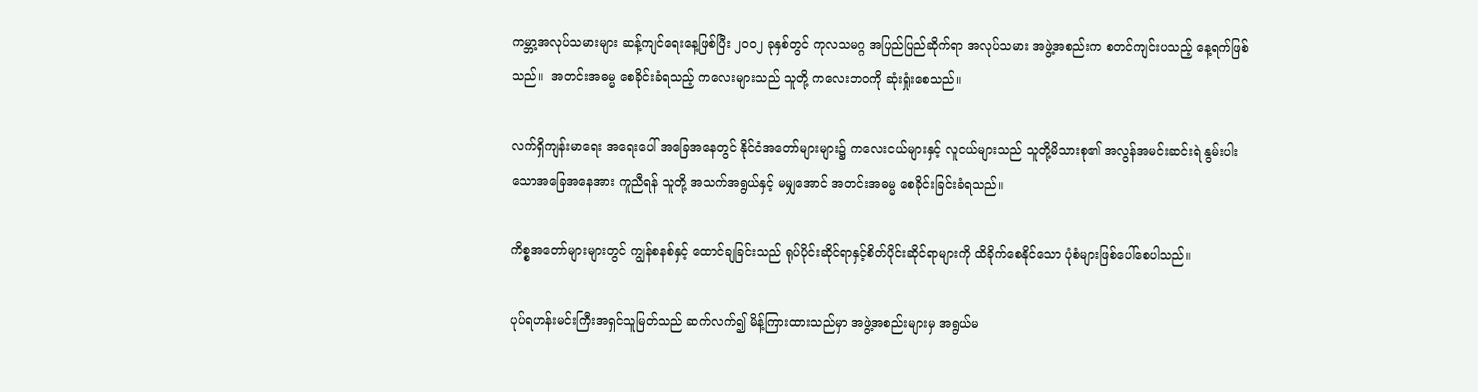ကမ္ဘာ့အလုပ်သမားများ ဆန့်ကျင်ရေးနေ့ဖြစ်ပြီး ၂၀၀၂ ခုနှစ်တွင် ကုလသမဂ္ဂ အပြည်ပြည်ဆိုက်ရာ အလုပ်သမား အဖွဲ့အစည်းက စတင်ကျင်းပသည့် နေ့ရက်ဖြစ်သည်။  အတင်းအဓမ္မ စေခိုင်းခံရသည့် ကလေးများသည် သူတို့ ကလေးဘဝကို ဆုံးရှုံးစေသည်။

လက်ရှိကျန်းမာရေး အရေးပေါ် အခြေအနေတွင် နိုင်ငံအတော်များများ၌ ကလေးငယ်များနှင့် လူငယ်များသည် သူတို့မိသားစု၏ အလွန်အမင်းဆင်းရဲ နွမ်းပါးသောအခြေအနေအား ကူညီရန် သူတို့ အသက်အရွယ်နှင့် မမျှအောင် အတင်းအဓမ္မ စေခိုင်းခြင်းခံရသည်။

ကိစ္စအတော်များများတွင် ကျွန်စနစ်နှင့် ထောင်ချခြင်းသည် ရုပ်ပိုင်းဆိုင်ရာနှင့်စိတ်ပိုင်းဆိုင်ရာများကို ထိခိုက်စေနိုင်သော ပုံစံများဖြစ်‌ပေါ်စေပါသည်။

ပုပ်ရဟန်းမင်းကြီးအရှင်သူမြတ်သည် ဆက်လက်၍ မိန့်ကြားထားသည်မှာ အဖွဲ့အစည်းများမှ အရွယ်မ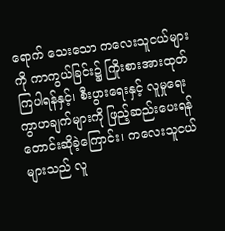ရောက်‌ သေးသော ကလေးသူငယ်များကို ကာကွယ်ခြင်း၌ ကြိုးစားအားထုတ်ကြပါရန်နှင့်၊ စီးပွားရေးနှင့် လူမှုရေးကွာဟချက်များကို ဖြည့်ဆည်းပေးရန် တောင်းဆိုခဲ့ကြောင်း၊ ကလေးသူငယ်များသည် လူ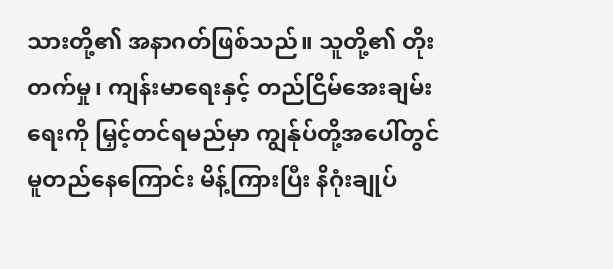သားတို့၏ အနာဂတ်ဖြစ်သည်။ သူတို့၏ တိုးတက်မှု၊ ကျန်းမာရေးနှင့် တည်ငြိမ်အေးချမ်းရေးကို မြှင့်တင်ရမည်မှာ ကျွန်ုပ်တို့အပေါ်တွင်မူတည်နေကြောင်း မိန့်ကြားပြီး နိဂုံးချုပ်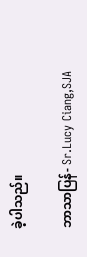ခဲ့ပါသည်။

ဘာသာပြန်- Sr.Lucy Ciang,SJA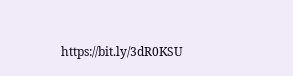https://bit.ly/3dR0KSU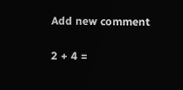Add new comment

2 + 4 =